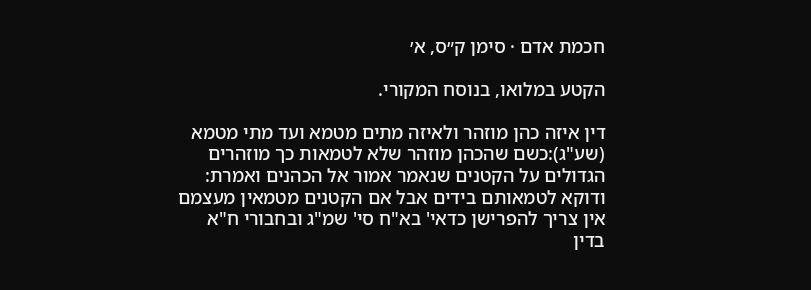חכמת אדם · סימן ק״ס, א׳

הקטע במלואו, בנוסח המקורי.

דין איזה כהן מוזהר ולאיזה מתים מטמא ועד מתי מטמא (שע"ג):כשם שהכהן מוזהר שלא לטמאות כך מוזהרים הגדולים על הקטנים שנאמר אמור אל הכהנים ואמרת: ודוקא לטמאותם בידים אבל אם הקטנים מטמאין מעצמם אין צריך להפרישן כדאי' בא"ח סי' שמ"ג ובחבורי ח"א בדין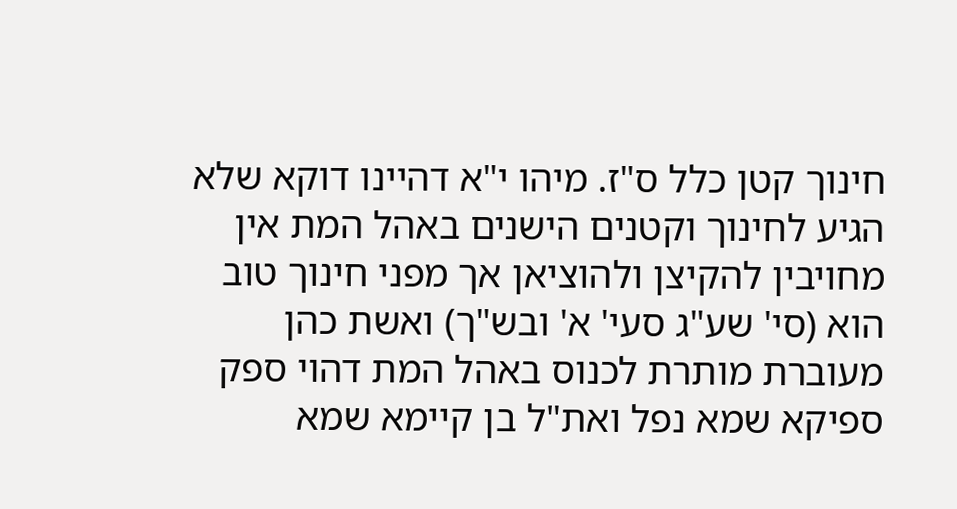חינוך קטן כלל ס"ז. מיהו י"א דהיינו דוקא שלא הגיע לחינוך וקטנים הישנים באהל המת אין מחויבין להקיצן ולהוציאן אך מפני חינוך טוב הוא (סי' שע"ג סעי' א' ובש"ך) ואשת כהן מעוברת מותרת לכנוס באהל המת דהוי ספק ספיקא שמא נפל ואת"ל בן קיימא שמא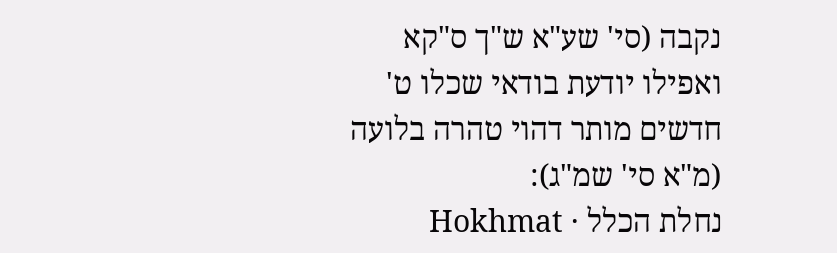נקבה (סי' שע"א ש"ך ס"קא ואפילו יודעת בודאי שכלו ט' חדשים מותר דהוי טהרה בלועה (מ"א סי' שמ"ג):
נחלת הכלל · Hokhmat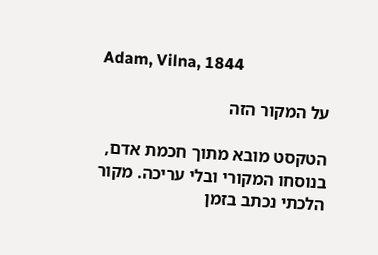Adam, Vilna, 1844

על המקור הזה

הטקסט מובא מתוך חכמת אדם, בנוסחו המקורי ובלי עריכה. מקור הלכתי נכתב בזמן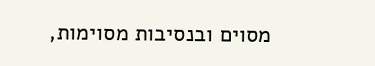מסוים ובנסיבות מסוימות,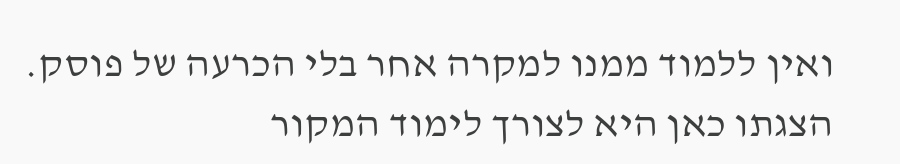ואין ללמוד ממנו למקרה אחר בלי הכרעה של פוסק. הצגתו כאן היא לצורך לימוד המקור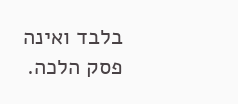בלבד ואינה פסק הלכה.